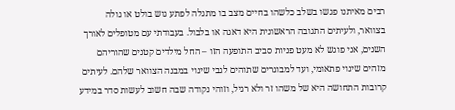רבים מאיתנו פגשו בשלב כלשהו בחיים מצב בו מתגלה לפתע גוש בולט או גולה בצוואר, ולעיתים התגובה הראשונית היא דאגה או בלבול. בעבודתי עם מטופלים לאורך השנים, אני פוגש לא מעט פניות סביב התופעה הזו – החל מילדים קטנים שהוריהם מזהים שינוי פתאומי, ועד למבוגרים שתוהים לגבי שינוי במבנה הצוואר שלהם. לעיתים קרובות התחושה היא של משהו זר ולא רגיל, וזוהי נקודה שבה חשוב לעשות סדר במידע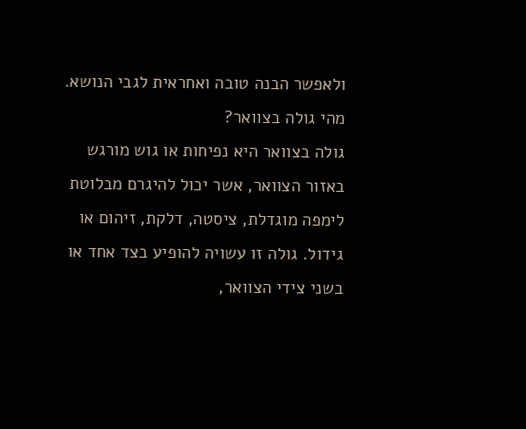ולאפשר הבנה טובה ואחראית לגבי הנושא.
מהי גולה בצוואר?
גולה בצוואר היא נפיחות או גוש מורגש באזור הצוואר, אשר יכול להיגרם מבלוטת לימפה מוגדלת, ציסטה, דלקת, זיהום או גידול. גולה זו עשויה להופיע בצד אחד או בשני צידי הצוואר,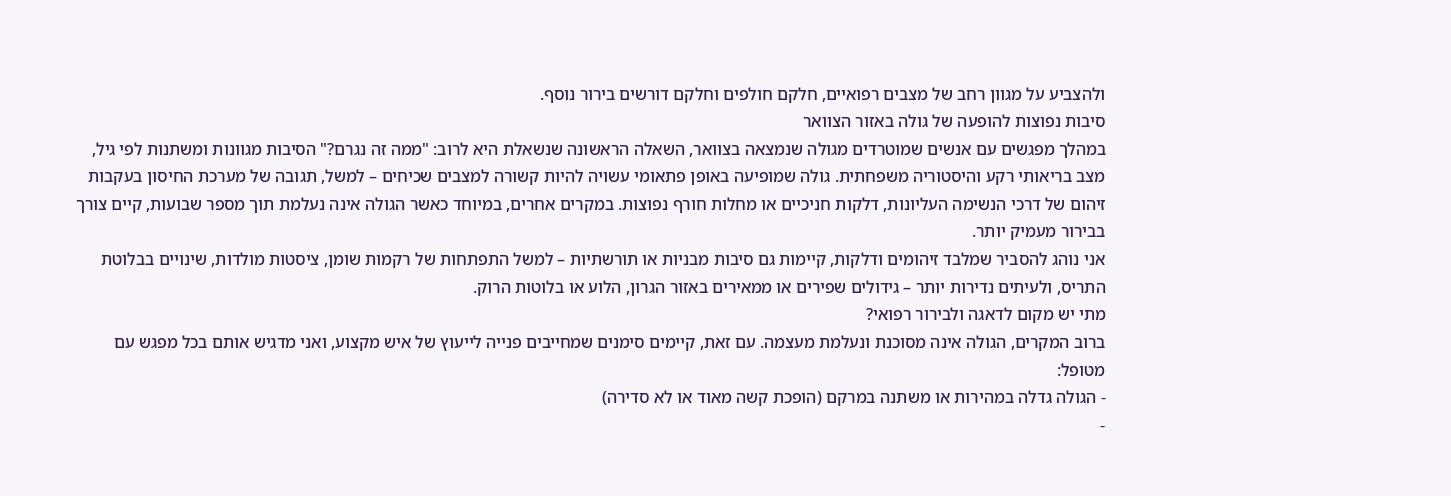ולהצביע על מגוון רחב של מצבים רפואיים, חלקם חולפים וחלקם דורשים בירור נוסף.
סיבות נפוצות להופעה של גולה באזור הצוואר
במהלך מפגשים עם אנשים שמוטרדים מגולה שנמצאה בצוואר, השאלה הראשונה שנשאלת היא לרוב: "ממה זה נגרם?" הסיבות מגוונות ומשתנות לפי גיל, מצב בריאותי רקע והיסטוריה משפחתית. גולה שמופיעה באופן פתאומי עשויה להיות קשורה למצבים שכיחים – למשל, תגובה של מערכת החיסון בעקבות זיהום של דרכי הנשימה העליונות, דלקות חניכיים או מחלות חורף נפוצות. במקרים אחרים, במיוחד כאשר הגולה אינה נעלמת תוך מספר שבועות, קיים צורך בבירור מעמיק יותר.
אני נוהג להסביר שמלבד זיהומים ודלקות, קיימות גם סיבות מבניות או תורשתיות – למשל התפתחות של רקמות שומן, ציסטות מולדות, שינויים בבלוטת התריס, ולעיתים נדירות יותר – גידולים שפירים או ממאירים באזור הגרון, הלוע או בלוטות הרוק.
מתי יש מקום לדאגה ולבירור רפואי?
ברוב המקרים, הגולה אינה מסוכנת ונעלמת מעצמה. עם זאת, קיימים סימנים שמחייבים פנייה לייעוץ של איש מקצוע, ואני מדגיש אותם בכל מפגש עם מטופל:
- הגולה גדלה במהירות או משתנה במרקם (הופכת קשה מאוד או לא סדירה)
-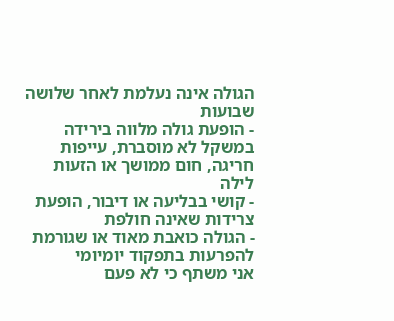הגולה אינה נעלמת לאחר שלושה שבועות
- הופעת גולה מלווה בירידה במשקל לא מוסברת, עייפות חריגה, חום ממושך או הזעות לילה
- קושי בבליעה או דיבור, הופעת צרידות שאינה חולפת
- הגולה כואבת מאוד או שגורמת להפרעות בתפקוד יומיומי
אני משתף כי לא פעם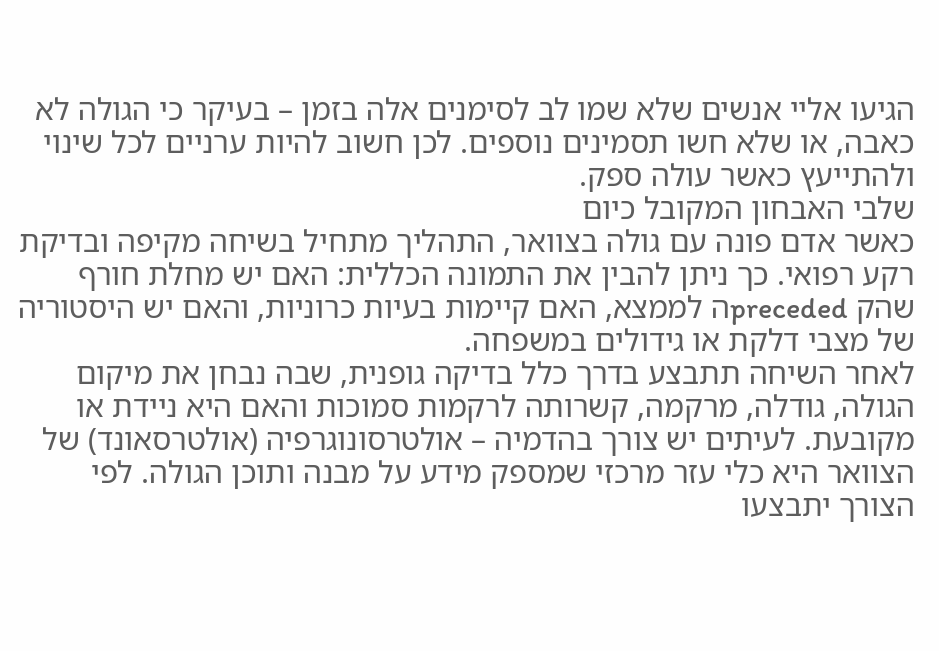הגיעו אליי אנשים שלא שמו לב לסימנים אלה בזמן – בעיקר כי הגולה לא כאבה, או שלא חשו תסמינים נוספים. לכן חשוב להיות ערניים לכל שינוי ולהתייעץ כאשר עולה ספק.
שלבי האבחון המקובל כיום
כאשר אדם פונה עם גולה בצוואר, התהליך מתחיל בשיחה מקיפה ובדיקת רקע רפואי. כך ניתן להבין את התמונה הכללית: האם יש מחלת חורף שהק precededה לממצא, האם קיימות בעיות כרוניות, והאם יש היסטוריה של מצבי דלקת או גידולים במשפחה.
לאחר השיחה תתבצע בדרך כלל בדיקה גופנית, שבה נבחן את מיקום הגולה, גודלה, מרקמה, קשרותה לרקמות סמוכות והאם היא ניידת או מקובעת. לעיתים יש צורך בהדמיה – אולטרסונוגרפיה (אולטרסאונד) של הצוואר היא כלי עזר מרכזי שמספק מידע על מבנה ותוכן הגולה. לפי הצורך יתבצעו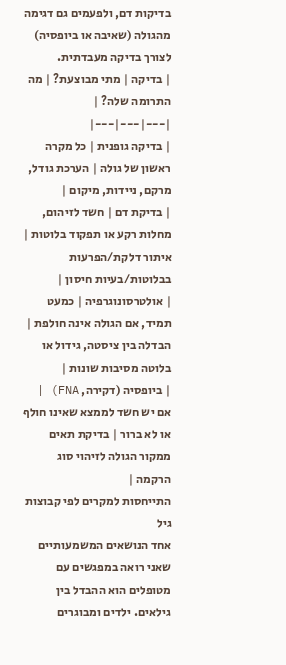בדיקות דם, ולפעמים גם דגימה מהגולה (שאיבה או ביופסיה) לצורך בדיקה מעבדתית.
| בדיקה | מתי מבוצעת? | מה התרומה שלה? |
|---|---|---|
| בדיקה גופנית | כל מקרה ראשון של גולה | הערכת גודל, מרקם, ניידות, מיקום |
| בדיקת דם | חשד לזיהום, מחלות רקע או תפקוד בלוטות | איתור דלקת/הפרעות בבלוטות/בעיות חיסון |
| אולטרסונוגרפיה | כמעט תמיד, אם הגולה אינה חולפת | הבדלה בין ציסטה, גידול או בלוטה מסיבות שונות |
| ביופסיה (דקירה, FNA) | אם יש חשד לממצא שאינו חולף או לא ברור | בדיקת תאים ממקור הגולה לזיהוי סוג הרקמה |
התייחסות למקרים לפי קבוצות גיל
אחד הנושאים המשמעותיים שאני רואה במפגשים עם מטופלים הוא ההבדל בין גילאים. ילדים ומבוגרים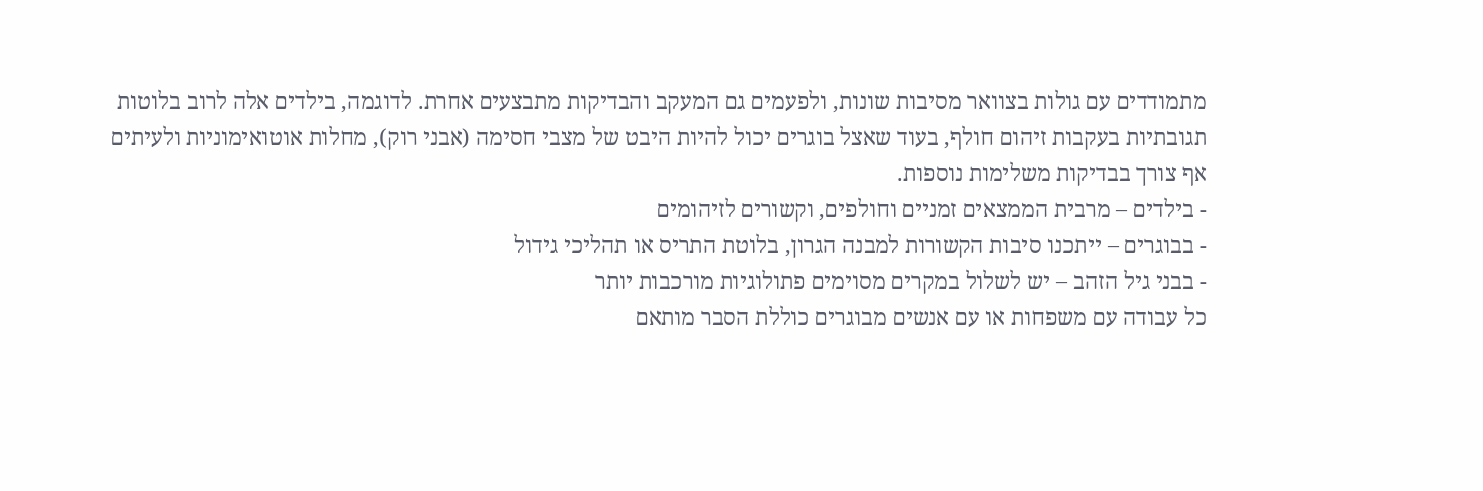מתמודדים עם גולות בצוואר מסיבות שונות, ולפעמים גם המעקב והבדיקות מתבצעים אחרת. לדוגמה, בילדים אלה לרוב בלוטות תגובתיות בעקבות זיהום חולף, בעוד שאצל בוגרים יכול להיות היבט של מצבי חסימה (אבני רוק), מחלות אוטואימוניות ולעיתים אף צורך בבדיקות משלימות נוספות.
- בילדים – מרבית הממצאים זמניים וחולפים, וקשורים לזיהומים
- בבוגרים – ייתכנו סיבות הקשורות למבנה הגרון, בלוטת התריס או תהליכי גידול
- בבני גיל הזהב – יש לשלול במקרים מסוימים פתולוגיות מורכבות יותר
כל עבודה עם משפחות או עם אנשים מבוגרים כוללת הסבר מותאם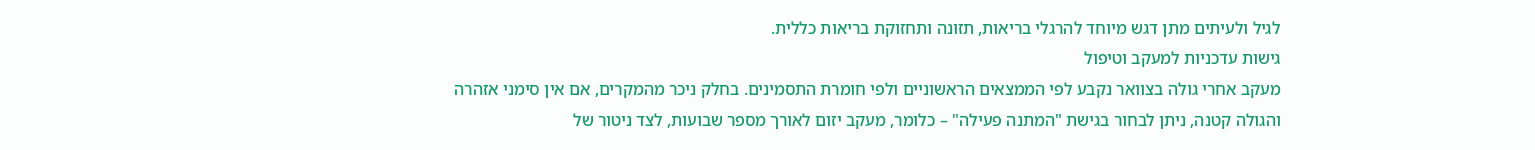לגיל ולעיתים מתן דגש מיוחד להרגלי בריאות, תזונה ותחזוקת בריאות כללית.
גישות עדכניות למעקב וטיפול
מעקב אחרי גולה בצוואר נקבע לפי הממצאים הראשוניים ולפי חומרת התסמינים. בחלק ניכר מהמקרים, אם אין סימני אזהרה והגולה קטנה, ניתן לבחור בגישת "המתנה פעילה" – כלומר, מעקב יזום לאורך מספר שבועות, לצד ניטור של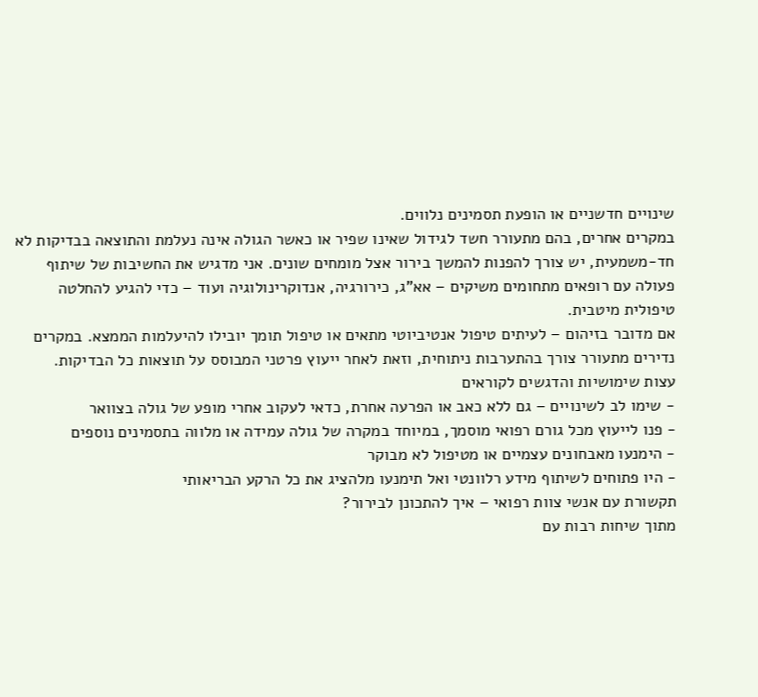שינויים חדשניים או הופעת תסמינים נלווים.
במקרים אחרים, בהם מתעורר חשד לגידול שאינו שפיר או כאשר הגולה אינה נעלמת והתוצאה בבדיקות לא חד-משמעית, יש צורך להפנות להמשך בירור אצל מומחים שונים. אני מדגיש את החשיבות של שיתוף פעולה עם רופאים מתחומים משיקים – אא”ג, כירורגיה, אנדוקרינולוגיה ועוד – כדי להגיע להחלטה טיפולית מיטבית.
אם מדובר בזיהום – לעיתים טיפול אנטיביוטי מתאים או טיפול תומך יובילו להיעלמות הממצא. במקרים נדירים מתעורר צורך בהתערבות ניתוחית, וזאת לאחר ייעוץ פרטני המבוסס על תוצאות כל הבדיקות.
עצות שימושיות והדגשים לקוראים
- שימו לב לשינויים – גם ללא כאב או הפרעה אחרת, כדאי לעקוב אחרי מופע של גולה בצוואר
- פנו לייעוץ מכל גורם רפואי מוסמך, במיוחד במקרה של גולה עמידה או מלווה בתסמינים נוספים
- הימנעו מאבחונים עצמיים או מטיפול לא מבוקר
- היו פתוחים לשיתוף מידע רלוונטי ואל תימנעו מלהציג את כל הרקע הבריאותי
תקשורת עם אנשי צוות רפואי – איך להתכונן לבירור?
מתוך שיחות רבות עם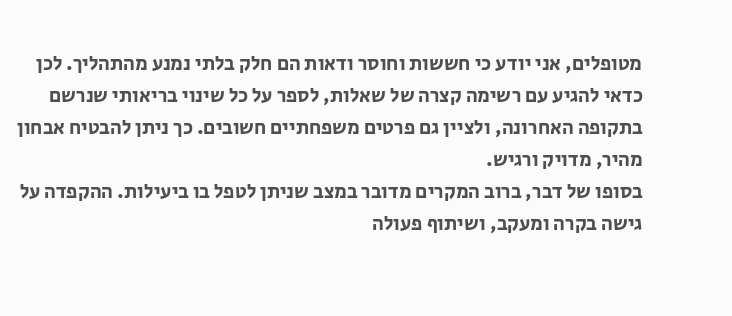מטופלים, אני יודע כי חששות וחוסר ודאות הם חלק בלתי נמנע מהתהליך. לכן כדאי להגיע עם רשימה קצרה של שאלות, לספר על כל שינוי בריאותי שנרשם בתקופה האחרונה, ולציין גם פרטים משפחתיים חשובים. כך ניתן להבטיח אבחון מהיר, מדויק ורגיש.
בסופו של דבר, ברוב המקרים מדובר במצב שניתן לטפל בו ביעילות. ההקפדה על גישה בקרה ומעקב, ושיתוף פעולה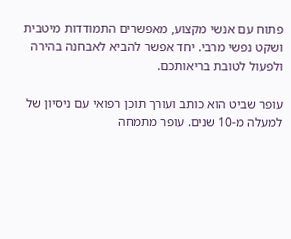פתוח עם אנשי מקצוע, מאפשרים התמודדות מיטבית ושקט נפשי מרבי. יחד אפשר להביא לאבחנה בהירה ולפעול לטובת בריאותכם.

עופר שביט הוא כותב ועורך תוכן רפואי עם ניסיון של למעלה מ-10 שנים. עופר מתמחה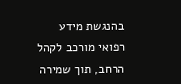בהנגשת מידע רפואי מורכב לקהל הרחב, תוך שמירה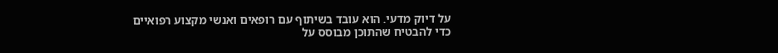על דיוק מדעי. הוא עובד בשיתוף עם רופאים ואנשי מקצוע רפואיים כדי להבטיח שהתוכן מבוסס על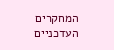המחקרים העדכניים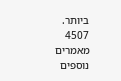ביותר.
4507 מאמרים נוספים